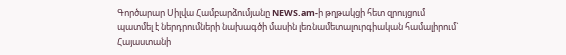Գործարար Սիլվա Համբարձումյանը NEWS.am-ի թղթակցի հետ զրույցում պատմել է ներդրումների նախագծի մասին լեռնամետալուրգիական համալիրում` Հայաստանի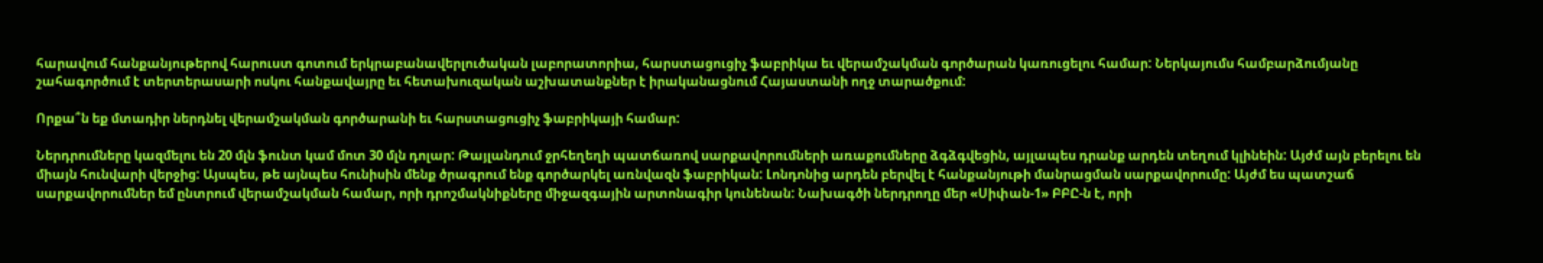հարավում հանքանյութերով հարուստ գոտում երկրաբանավերլուծական լաբորատորիա, հարստացուցիչ ֆաբրիկա եւ վերամշակման գործարան կառուցելու համար: Ներկայումս համբարձումյանը շահագործում է տերտերասարի ոսկու հանքավայրը եւ հետախուզական աշխատանքներ է իրականացնում Հայաստանի ողջ տարածքում:

Որքա՞ն եք մտադիր ներդնել վերամշակման գործարանի եւ հարստացուցիչ ֆաբրիկայի համար:

Ներդրումները կազմելու են 20 մլն ֆունտ կամ մոտ 30 մլն դոլար: Թայլանդում ջրհեղեղի պատճառով սարքավորումների առաքումները ձգձգվեցին, այլապես դրանք արդեն տեղում կլինեին: Այժմ այն բերելու են միայն հունվարի վերջից: Այսպես, թե այնպես հունիսին մենք ծրագրում ենք գործարկել առնվազն ֆաբրիկան: Լոնդոնից արդեն բերվել է հանքանյութի մանրացման սարքավորումը: Այժմ ես պատշաճ սարքավորումներ եմ ընտրում վերամշակման համար, որի դրոշմակնիքները միջազգային արտոնագիր կունենան: Նախագծի ներդրողը մեր «Սիփան-1» ԲԲԸ-ն է, որի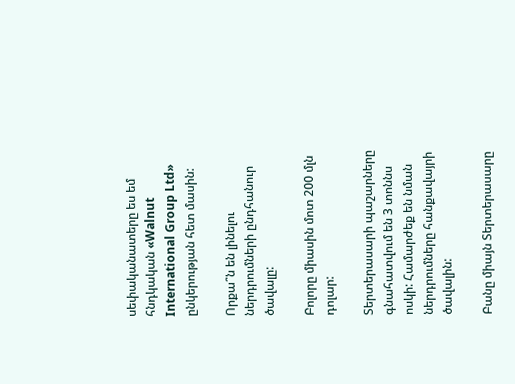սեփականատերը ես եմ հնդկական «Walnut International Group Ltd» ընկերության հետ մասին:

Որքա՞ն են լինելու ներդրումների ընդհանուր ծավալը:

Բոլորը միասին մոտ 200 մլն դոլար:

Տերտերասարի պաշարները գնահատվում են 3 տոննս ոսկի: Համարժեք են նման ներդրումները հանքավայրի ծավալին:

Բանը միայն Տերտերասարը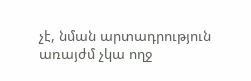չէ, նման արտադրություն առայժմ չկա ողջ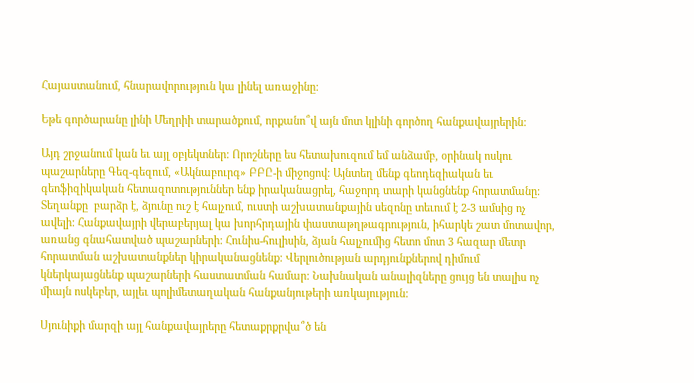Հայաստանում, հնարավորություն կա լինել առաջինը:

Եթե գործարանը լինի Մեղրիի տարածքում, որքանո՞վ այն մոտ կլինի գործող հանքավայրերին:

Այդ շրջանում կան եւ այլ օբյեկտներ: Որոշները ես հետախուզում եմ անձամբ, օրինակ ոսկու պաշարները Գեզ-գեզում, «Ակնաբուրգ» ԲԲԸ-ի միջոցով: Այնտեղ մենք գեոդեզիական եւ գեոֆիզիկական հետազոտություններ ենք իրականացրել, հաջորդ տարի կանցնենք հորատմանը: Տեղանքը  բարձր է, ձյունը ուշ է հալչում, ուստի աշխատանքային սեզոնը տեւում է 2-3 ամսից ոչ ավելի: Հանքավայրի վերաբերյալ կա խորհրդային փաստաթղթագրություն, իհարկե շատ մոտավոր, առանց գնահատված պաշարների: Հունիս-հուլիսին, ձյան հալչումից հետո մոտ 3 հազար մետր հորատման աշխատանքներ կիրականացնենք: Վերլուծության արդյունքներով դիմում կներկայացնենք պաշարների հաստատման համար: Նախնական անալիզները ցույց են տալիս ոչ միայն ոսկեբեր, այլեւ պոլիմետաղական հանքանյութերի առկայություն:

Սյունիքի մարզի այլ հանքավայրերը հետաքրքրվա՞ծ են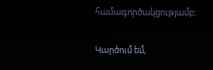համագործակցությամբ:

Կարծում եմ,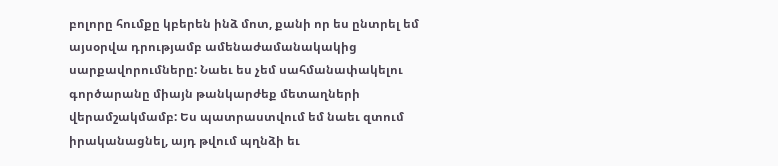բոլորը հումքը կբերեն ինձ մոտ, քանի որ ես ընտրել եմ այսօրվա դրությամբ ամենաժամանակակից սարքավորումները: Նաեւ ես չեմ սահմանափակելու գործարանը միայն թանկարժեք մետաղների վերամշակմամբ: Ես պատրաստվում եմ նաեւ զտում իրականացնել, այդ թվում պղնձի եւ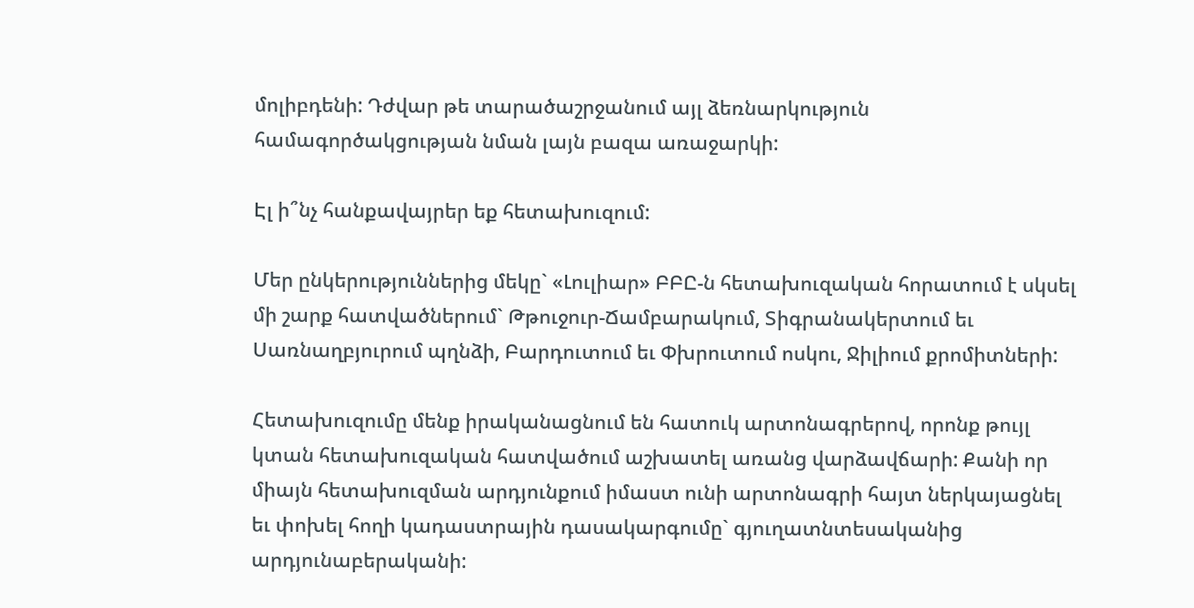մոլիբդենի: Դժվար թե տարածաշրջանում այլ ձեռնարկություն համագործակցության նման լայն բազա առաջարկի:

Էլ ի՞նչ հանքավայրեր եք հետախուզում:

Մեր ընկերություններից մեկը` «Լուլիար» ԲԲԸ-ն հետախուզական հորատում է սկսել մի շարք հատվածներում` Թթուջուր-Ճամբարակում, Տիգրանակերտում եւ Սառնաղբյուրում պղնձի, Բարդուտում եւ Փխրուտում ոսկու, Ջիլիում քրոմիտների:

Հետախուզումը մենք իրականացնում են հատուկ արտոնագրերով, որոնք թույլ կտան հետախուզական հատվածում աշխատել առանց վարձավճարի: Քանի որ միայն հետախուզման արդյունքում իմաստ ունի արտոնագրի հայտ ներկայացնել եւ փոխել հողի կադաստրային դասակարգումը` գյուղատնտեսականից արդյունաբերականի: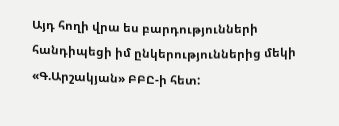Այդ հողի վրա ես բարդությունների հանդիպեցի իմ ընկերություններից մեկի «Գ.Արշակյան» ԲԲԸ-ի հետ: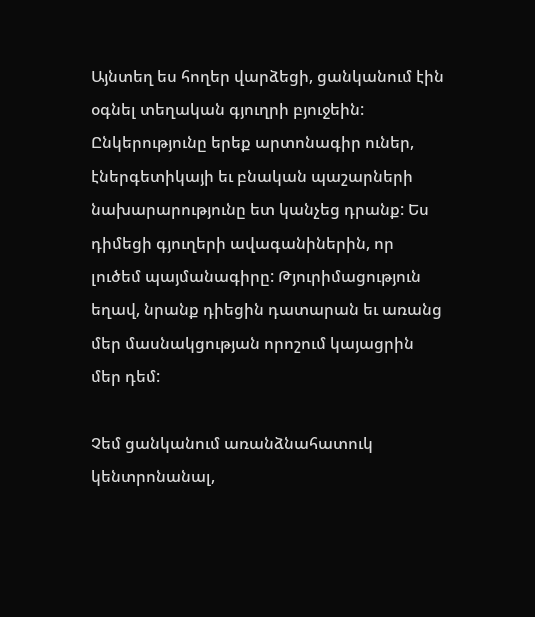Այնտեղ ես հողեր վարձեցի, ցանկանում էին օգնել տեղական գյուղրի բյուջեին: Ընկերությունը երեք արտոնագիր ուներ, էներգետիկայի եւ բնական պաշարների նախարարությունը ետ կանչեց դրանք: Ես դիմեցի գյուղերի ավագանիներին, որ լուծեմ պայմանագիրը: Թյուրիմացություն եղավ, նրանք դիեցին դատարան եւ առանց մեր մասնակցության որոշում կայացրին մեր դեմ:

Չեմ ցանկանում առանձնահատուկ կենտրոնանալ,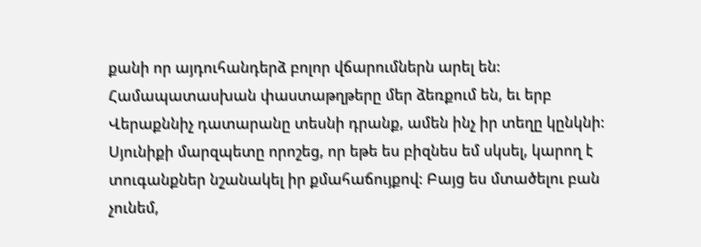քանի որ այդուհանդերձ բոլոր վճարումներն արել են: Համապատասխան փաստաթղթերը մեր ձեռքում են, եւ երբ Վերաքննիչ դատարանը տեսնի դրանք, ամեն ինչ իր տեղը կընկնի: Սյունիքի մարզպետը որոշեց, որ եթե ես բիզնես եմ սկսել, կարող է տուգանքներ նշանակել իր քմահաճույքով: Բայց ես մտածելու բան չունեմ,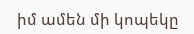իմ ամեն մի կոպեկը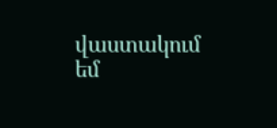վաստակում եմ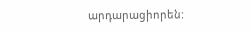արդարացիորեն: